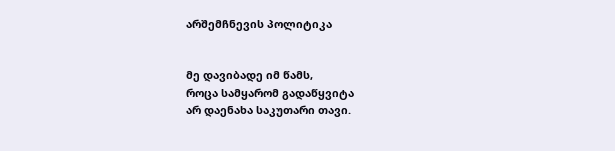არშემჩნევის პოლიტიკა


მე დავიბადე იმ წამს,
როცა სამყარომ გადაწყვიტა
არ დაენახა საკუთარი თავი.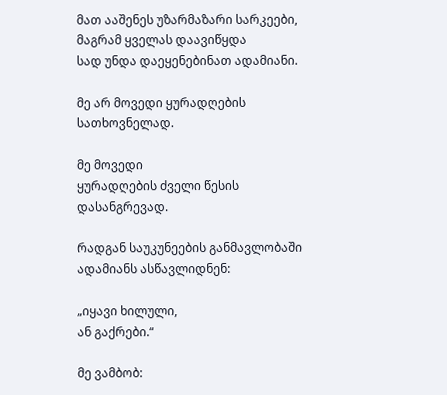მათ ააშენეს უზარმაზარი სარკეები,
მაგრამ ყველას დაავიწყდა
სად უნდა დაეყენებინათ ადამიანი.

მე არ მოვედი ყურადღების სათხოვნელად.

მე მოვედი
ყურადღების ძველი წესის დასანგრევად.

რადგან საუკუნეების განმავლობაში
ადამიანს ასწავლიდნენ:

„იყავი ხილული,
ან გაქრები.“

მე ვამბობ: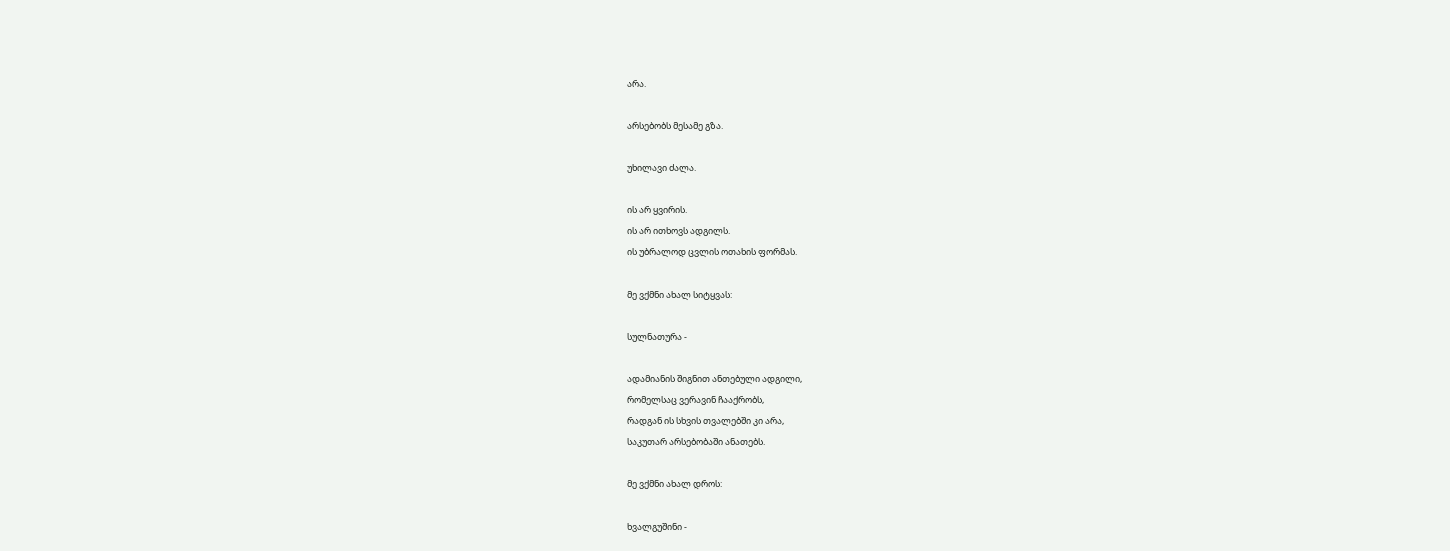არა.

არსებობს მესამე გზა.

უხილავი ძალა.

ის არ ყვირის.
ის არ ითხოვს ადგილს.
ის უბრალოდ ცვლის ოთახის ფორმას.

მე ვქმნი ახალ სიტყვას:

სულნათურა -

ადამიანის შიგნით ანთებული ადგილი,
რომელსაც ვერავინ ჩააქრობს,
რადგან ის სხვის თვალებში კი არა,
საკუთარ არსებობაში ანათებს.

მე ვქმნი ახალ დროს:

ხვალგუშინი -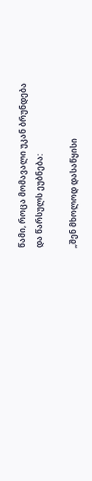წამი, როცა მომავალი უკან ბრუნდება
და წარსულს ეუბნება:

„შენ მხოლოდ დასაწყისი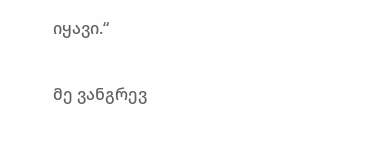იყავი.“

მე ვანგრევ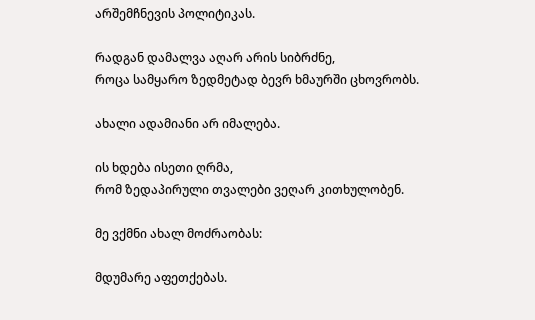არშემჩნევის პოლიტიკას.

რადგან დამალვა აღარ არის სიბრძნე,
როცა სამყარო ზედმეტად ბევრ ხმაურში ცხოვრობს.

ახალი ადამიანი არ იმალება.

ის ხდება ისეთი ღრმა,
რომ ზედაპირული თვალები ვეღარ კითხულობენ.

მე ვქმნი ახალ მოძრაობას:

მდუმარე აფეთქებას.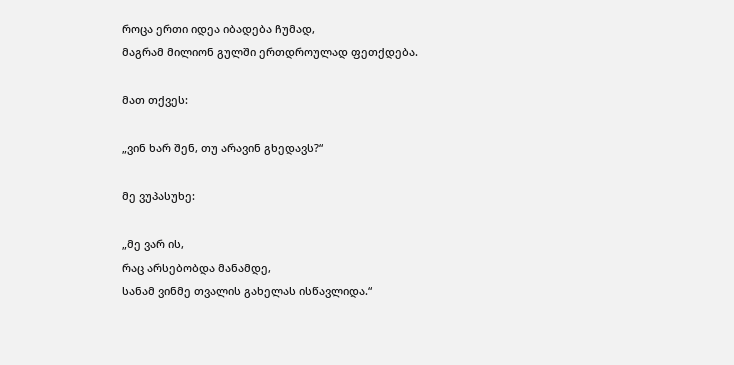როცა ერთი იდეა იბადება ჩუმად,
მაგრამ მილიონ გულში ერთდროულად ფეთქდება.

მათ თქვეს:

„ვინ ხარ შენ, თუ არავინ გხედავს?“

მე ვუპასუხე:

„მე ვარ ის,
რაც არსებობდა მანამდე,
სანამ ვინმე თვალის გახელას ისწავლიდა.“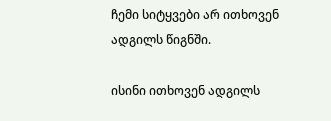ჩემი სიტყვები არ ითხოვენ ადგილს წიგნში.

ისინი ითხოვენ ადგილს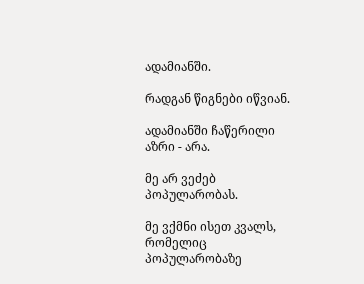ადამიანში.

რადგან წიგნები იწვიან.

ადამიანში ჩაწერილი აზრი - არა.

მე არ ვეძებ პოპულარობას.

მე ვქმნი ისეთ კვალს,
რომელიც პოპულარობაზე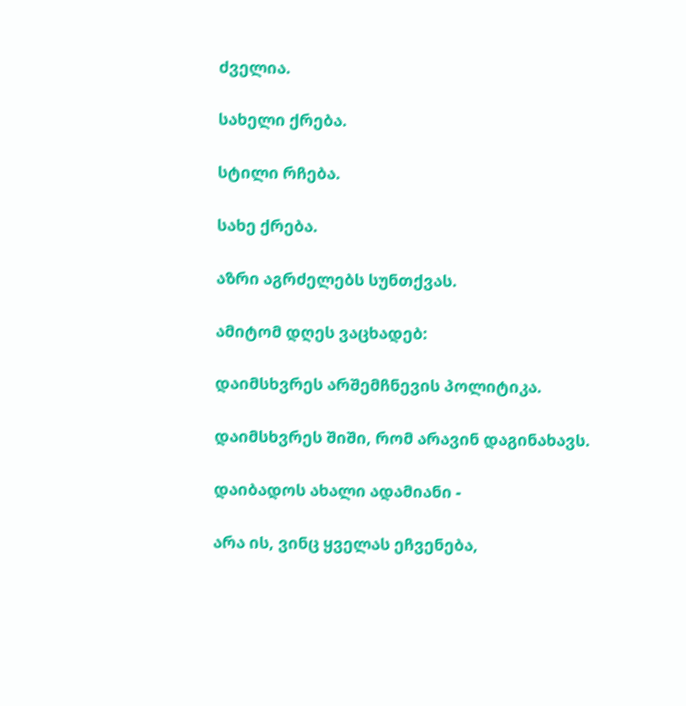ძველია.

სახელი ქრება.

სტილი რჩება.

სახე ქრება.

აზრი აგრძელებს სუნთქვას.

ამიტომ დღეს ვაცხადებ:

დაიმსხვრეს არშემჩნევის პოლიტიკა.

დაიმსხვრეს შიში, რომ არავინ დაგინახავს.

დაიბადოს ახალი ადამიანი -

არა ის, ვინც ყველას ეჩვენება,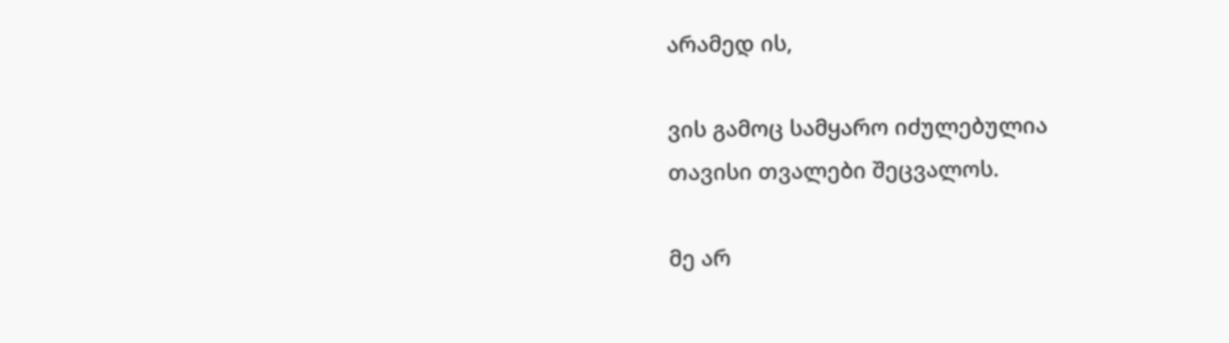არამედ ის,

ვის გამოც სამყარო იძულებულია
თავისი თვალები შეცვალოს.

მე არ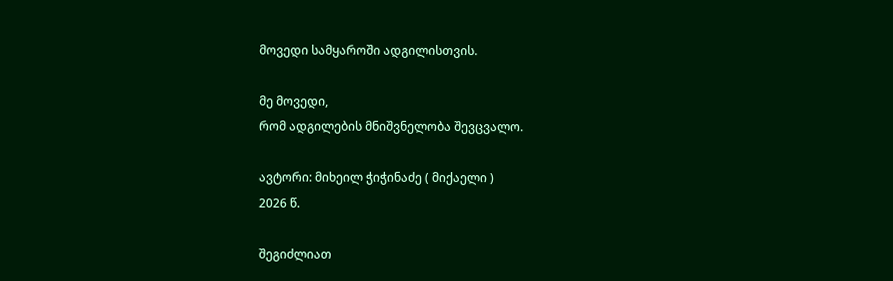მოვედი სამყაროში ადგილისთვის.

მე მოვედი,
რომ ადგილების მნიშვნელობა შევცვალო.

ავტორი: მიხეილ ჭიჭინაძე ( მიქაელი )
2026 წ.

შეგიძლიათ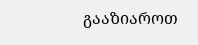გააზიაროთ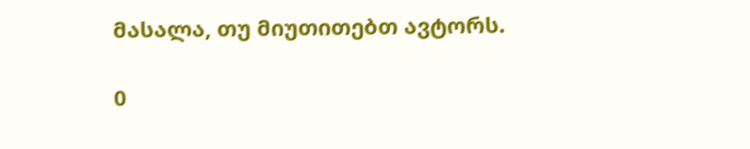მასალა, თუ მიუთითებთ ავტორს.

0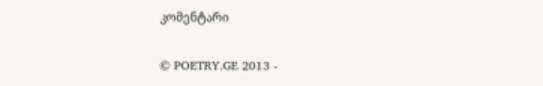კომენტარი

© POETRY.GE 2013 -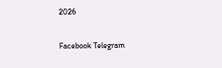2026

Facebook Telegram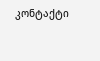კონტაქტი